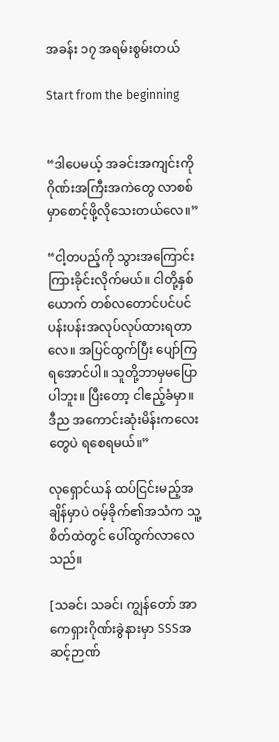အခန်း ၁၇ အရမ်းစွမ်းတယ်

Start from the beginning


“ဒါပေမယ့် အခင်းအကျင်းကို ဂိုဏ်းအကြီးအကဲတွေ လာစစ်မှာစောင့်ဖို့လိုသေးတယ်လေ။”

“ငါ့တပည့်ကို သွားအကြောင်းကြားခိုင်းလိုက်မယ်။ ငါတို့နှစ်ယောက် တစ်လတောင်ပင်ပင်ပန်းပန်းအလုပ်လုပ်ထားရတာလေ။ အပြင်ထွက်ပြီး ပျော်ကြရအောင်ပါ။ သူတို့ဘာမှမပြောပါဘူး။ ပြီးတော့ ငါဧည့်ခံမှာ။ ဒီည အကောင်းဆုံးမိန်းကလေးတွေပဲ ရစေရမယ်။”

လုရှောင်ယန် ထပ်ငြင်းမည့်အချိန်မှာပဲ ဝမ့်ခိုက်၏အသံက သူ့စိတ်ထဲတွင် ပေါ်ထွက်လာလေသည်။

[သခင်၊ သခင်၊ ကျွန်တော် အာကေရှားဂိုဏ်းခွဲနားမှာ SSSအဆင့်ဉာဏ်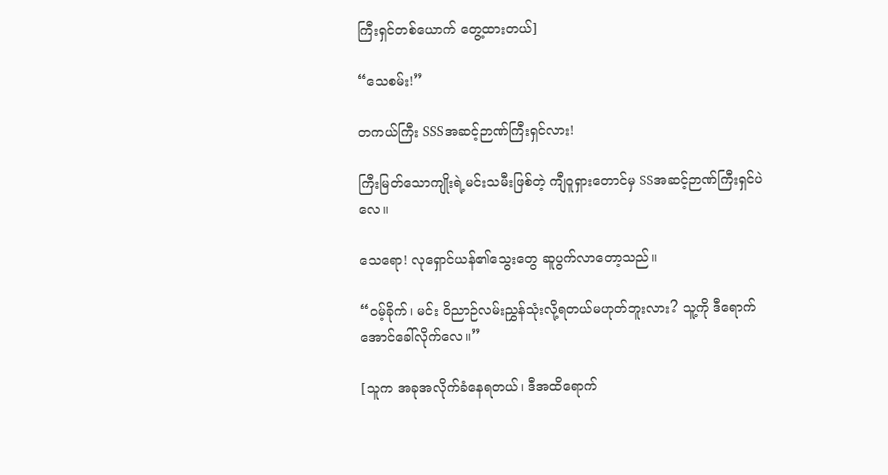ကြီးရှင်တစ်ယောက် တွေ့ထားတယ်]

“သေစမ်း!”

တကယ်ကြီး SSSအဆင့်ဉာဏ်ကြီးရှင်လား!

ကြီးမြတ်သောကျိုးရဲ့မင်းသမီးဖြစ်တဲ့ ကျီဝူရှားတောင်မှ SSအဆင့်ဉာဏ်ကြီးရှင်ပဲလေ။

သေရော! လုရှောင်ယန်၏သွေးတွေ ဆူပွက်လာတော့သည်။

“ဝမ့်ခိုက်၊ မင်း ဝိညာဉ်လမ်းညွှန်သုံးလို့ရတယ်မဟုတ်ဘူးလား? သူ့ကို ဒီရောက်အောင်ခေါ်လိုက်လေ။”

[သူက အခုအလိုက်ခံနေရတယ်၊ ဒီအထိရောက်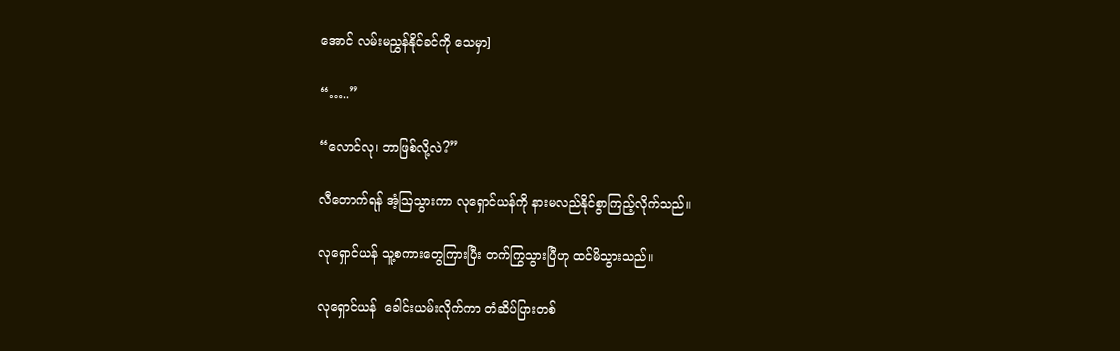အောင် လမ်းမညွှန်နိုင်ခင်ကို သေမှာ]

“…..”

“လောင်လု၊ ဘာဖြစ်လို့လဲ?”

လီတောက်ရန် အံ့ဩသွားကာ လုရှောင်ယန်ကို နားမလည်နိုင်စွာကြည့်လိုက်သည်။

လုရှောင်ယန် သူ့စကားတွေကြားပြီး တက်ကြွသွားပြီဟု ထင်မိသွားသည်။

လုရှောင်ယန်  ခေါင်းယမ်းလိုက်ကာ တံဆိပ်ပြားတစ်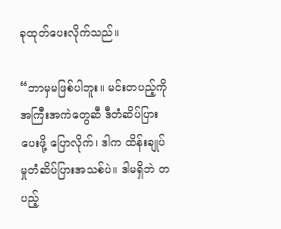ခုထုတ်ပေးလိုက်သည်။

“ဘာမှမဖြစ်ပါဘူး။ မင်းတပည့်ကို အကြီးအကဲတွေဆီ ဒီတံဆိပ်ပြားပေးဖို့ ပြောလိုက်၊ ဒါက ထိန်းချုပ်မှုတံဆိပ်ပြားအသစ်ပဲ။ ဒါမရှိဘဲ တပည့်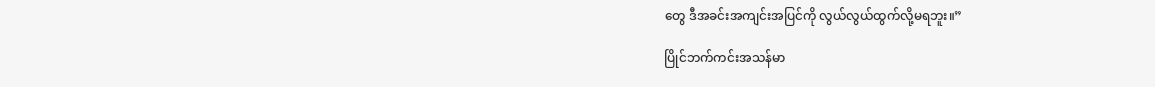တွေ ဒီအခင်းအကျင်းအပြင်ကို လွယ်လွယ်ထွက်လို့မရဘူး။”

ပြိုင်ဘက်ကင်းအသန်မာ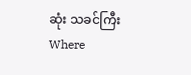ဆုံး သခင်ကြီးWhere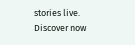stories live. Discover now